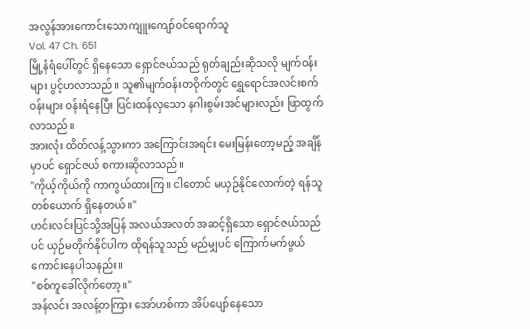အလွန်အားကောင်းသောကျူးကျော်ဝင်ရောက်သူ
Vol. 47 Ch. 651
မြို့နံရံပေါ်တွင် ရှိနေသော ရှောင်ဇယ်သည် ရုတ်ချည်းဆိုသလို မျက်ဝန်းများ ပွင့်ဟလာသည်။ သူ၏မျက်ဝန်းတဝိုက်တွင် ရွှေရောင်အလင်းစက်ဝန်းများ ဝန်းရံနေပြီး ပြင်းထန်လှသော နဂါးစွမ်းအင်များလည်း ဖြာထွက်လာသည်။
အားလုံး ထိတ်လန့်သွားကာ အကြောင်းအရင်း မေးမြန်းတော့မည့် အချိန်မှာပင် ရှောင်ဇယ် စကားဆိုလာသည်။
"ကိုယ့်ကိုယ်ကို ကာကွယ်ထားကြ။ ငါတောင် မယှဉ်နိုင်လောက်တဲ့ ရန်သူတစ်ယောက် ရှိနေတယ်။"
ဟင်းလင်းပြင်သို့အပြန် အလယ်အလတ် အဆင့်ရှိသော ရှောင်ဇယ်သည်ပင် ယှဉ်မတိုက်နိုင်ပါက ထိုရန်သူသည် မည်မျှပင် ကြောက်မက်ဖွယ် ကောင်းနေပါသနည်း။
"စစ်ကူခေါ်လိုက်တော့။"
အန်လင်း အလန့်တကြား အော်ဟစ်ကာ အိပ်ပျော်နေသော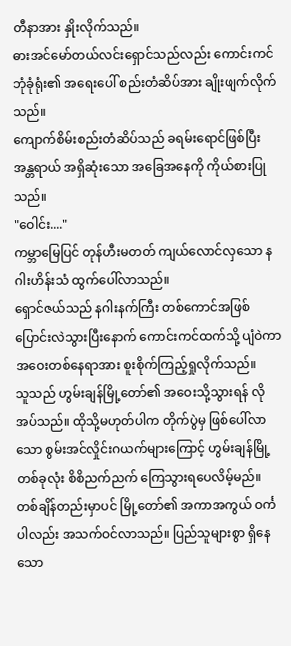တီနာအား နှိုးလိုက်သည်။
ဓားအင်မော်တယ်လင်းရှောင်သည်လည်း ကောင်းကင်ဘုံခုံရုံး၏ အရေးပေါ် စည်းတံဆိပ်အား ချိုးဖျက်လိုက်သည်။
ကျောက်စိမ်းစည်းတံဆိပ်သည် ခရမ်းရောင်ဖြစ်ပြီး အန္တရာယ် အရှိဆုံးသော အခြေအနေကို ကိုယ်စားပြုသည်။
"ဝေါင်း...."
ကမ္ဘာမြေပြင် တုန်ဟီးမတတ် ကျယ်လောင်လှသော နဂါးဟိန်းသံ ထွက်ပေါ်လာသည်။
ရှောင်ဇယ်သည် နဂါးနက်ကြီး တစ်ကောင်အဖြစ် ပြောင်းလဲသွားပြီးနောက် ကောင်းကင်ထက်သို့ ပျံဝဲကာ အဝေးတစ်နေရာအား စူးစိုက်ကြည့်ရှုလိုက်သည်။
သူသည် ဟွမ်းချန်မြို့တော်၏ အဝေးသို့သွားရန် လိုအပ်သည်။ ထိုသို့မဟုတ်ပါက တိုက်ပွဲမှ ဖြစ်ပေါ်လာသော စွမ်းအင်လှိုင်းဂယက်များကြောင့် ဟွမ်းချန်မြို့ တစ်ခုလုံး စိစိညက်ညက် ကြေသွားရပေလိမ့်မည်။
တစ်ချိန်တည်းမှာပင် မြို့တော်၏ အကာအကွယ် ဝင်္ကပါလည်း အသက်ဝင်လာသည်။ ပြည်သူများစွာ ရှိနေသော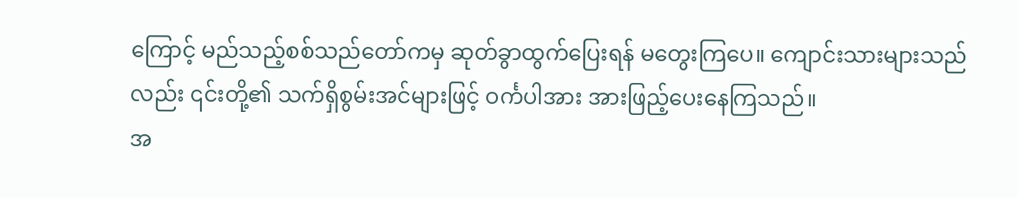ကြောင့် မည်သည့်စစ်သည်တော်ကမှ ဆုတ်ခွာထွက်ပြေးရန် မတွေးကြပေ။ ကျောင်းသားများသည်လည်း ၎င်းတို့၏ သက်ရှိစွမ်းအင်များဖြင့် ဝင်္ကပါအား အားဖြည့်ပေးနေကြသည်။
အ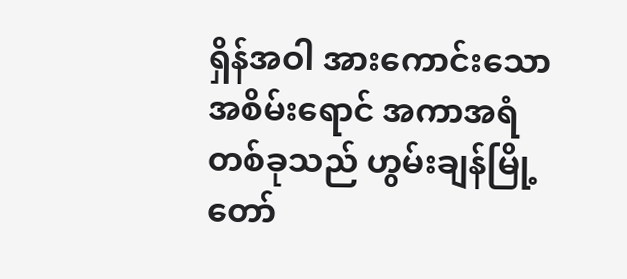ရှိန်အဝါ အားကောင်းသော အစိမ်းရောင် အကာအရံတစ်ခုသည် ဟွမ်းချန်မြို့တော်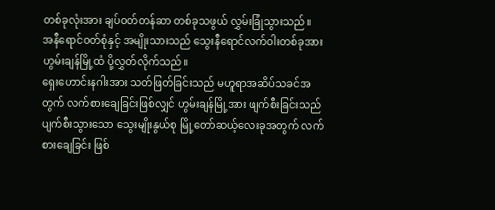တစ်ခုလုံးအား ချပ်ဝတ်တန်ဆာ တစ်ခုသဖွယ် လွှမ်းခြုံသွားသည်။
အနီရောင်ဝတ်စုံနှင့် အမျိုးသားသည် သွေးနီရောင်လက်ဝါးတစ်ခုအား ဟွမ်းချန်မြို့ထံ ပို့လွှတ်လိုက်သည်။
ရှေးဟောင်းနဂါးအား သတ်ဖြတ်ခြင်းသည် မဟူရာအဆိပ်သခင်အတွက် လက်စားချေခြင်းဖြစ်လျှင် ဟွမ်းချန်မြို့အား ဖျက်စီးခြင်းသည် ပျက်စီးသွားသော သွေးမျိုးနွယ်စု မြို့တော်ဆယ့်လေးခုအတွက် လက်စားချေခြင်း ဖြစ်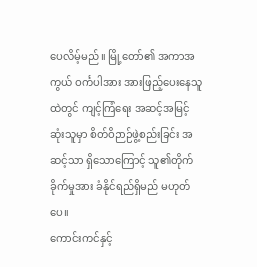ပေလိမ့်မည်။ မြို့တော်၏ အကာအကွယ် ဝင်္ကပါအား အားဖြည့်ပေးနေသူထဲတွင် ကျင့်ကြံရေး အဆင့်အမြင့်ဆုံးသူမှာ စိတ်ဝိဉာဉ်ဖွဲ့စည်းခြင်း အဆင့်သာ ရှိသောကြောင့် သူ၏တိုက်ခိုက်မှုအား ခံနိုင်ရည်ရှိမည် မဟုတ်ပေ။
ကောင်းကင်နှင့်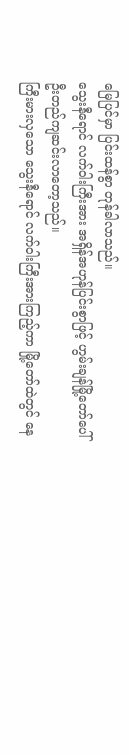မြေပြင်မှာ ပြင်းထန်စွာ တုန်ခါလာသည်။
သွေးနီရောင် လက်ဝါးကြီးအား အရှိန်အဟုန်ပြင်းစွာဖြင့် ဟွမ်းချန်မြို့တော်ပေါ် ဦးတည်ကျဆင်းလာတော့သည်။
ကြီးမားလှသော သွေးနီရောင် လက်ဝါးကြီးအားကြည့်ကာ မြို့တော်ထဲတွင် နေ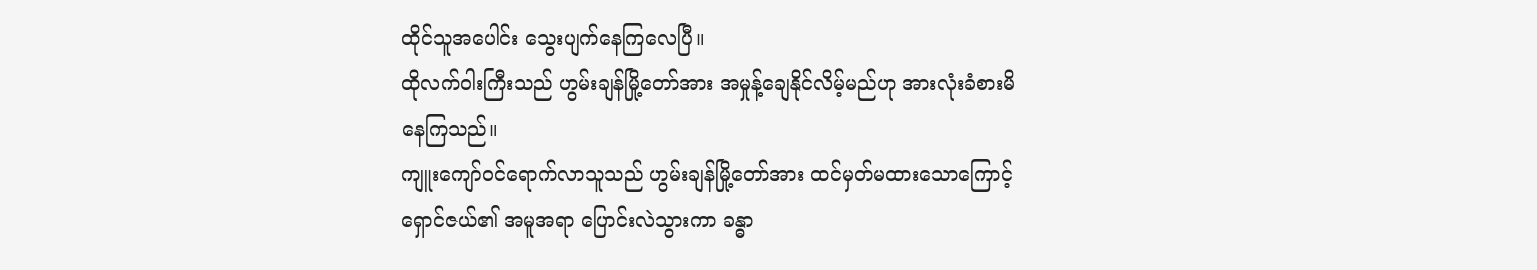ထိုင်သူအပေါင်း သွေးပျက်နေကြလေပြီ။
ထိုလက်ဝါးကြီးသည် ဟွမ်းချန်မြို့တော်အား အမှုန့်ချေနိုင်လိမ့်မည်ဟု အားလုံးခံစားမိနေကြသည်။
ကျူးကျော်ဝင်ရောက်လာသူသည် ဟွမ်းချန်မြို့တော်အား ထင်မှတ်မထားသောကြောင့် ရှောင်ဇယ်၏ အမူအရာ ပြောင်းလဲသွားကာ ခန္ဓာ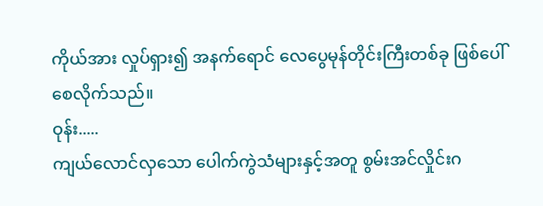ကိုယ်အား လှုပ်ရှား၍ အနက်ရောင် လေပွေမုန်တိုင်းကြီးတစ်ခု ဖြစ်ပေါ်စေလိုက်သည်။
ဝုန်း.....
ကျယ်လောင်လှသော ပေါက်ကွဲသံများနှင့်အတူ စွမ်းအင်လှိုင်းဂ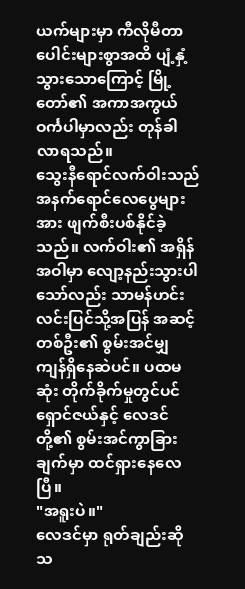ယက်များမှာ ကီလိုမီတာပေါင်းများစွာအထိ ပျံ့နှံ့သွားသောကြောင့် မြို့တော်၏ အကာအကွယ် ဝင်္ကပါမှာလည်း တုန်ခါလာရသည်။
သွေးနီရောင်လက်ဝါးသည် အနက်ရောင်လေပွေများအား ဖျက်စီးပစ်နိုင်ခဲ့သည်။ လက်ဝါး၏ အရှိန်အဝါမှာ လျော့နည်းသွားပါသော်လည်း သာမန်ဟင်းလင်းပြင်သို့အပြန် အဆင့်တစ်ဦး၏ စွမ်းအင်မျှ ကျန်ရှိနေဆဲပင်။ ပထမဆုံး တိုက်ခိုက်မှုတွင်ပင် ရှောင်ဇယ်နှင့် လေဒင်တို့၏ စွမ်းအင်ကွာခြားချက်မှာ ထင်ရှားနေလေပြီ။
"အရူးပဲ။"
လေဒင်မှာ ရုတ်ချည်းဆိုသ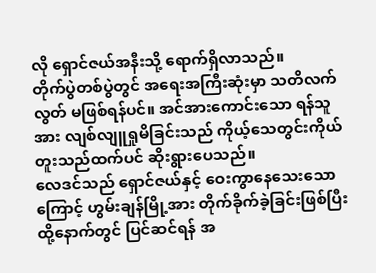လို ရှောင်ဇယ်အနီးသို့ ရောက်ရှိလာသည်။
တိုက်ပွဲတစ်ပွဲတွင် အရေးအကြီးဆုံးမှာ သတိလက်လွတ် မဖြစ်ရန်ပင်။ အင်အားကောင်းသော ရန်သူအား လျစ်လျူရှုမိခြင်းသည် ကိုယ့်သေတွင်းကိုယ်တူးသည်ထက်ပင် ဆိုးရွားပေသည်။
လေဒင်သည် ရှောင်ဇယ်နှင့် ဝေးကွာနေသေးသောကြောင့် ဟွမ်းချန်မြို့အား တိုက်ခိုက်ခဲ့ခြင်းဖြစ်ပြီး ထို့နောက်တွင် ပြင်ဆင်ရန် အ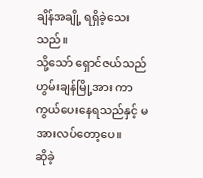ချိန်အချို့ ရရှိခဲ့သေးသည်။
သို့သော် ရှောင်ဇယ်သည် ဟွမ်းချန်မြို့အား ကာကွယ်ပေးနေရသည်နှင့် မအားလပ်တော့ပေ။
ဆိုခဲ့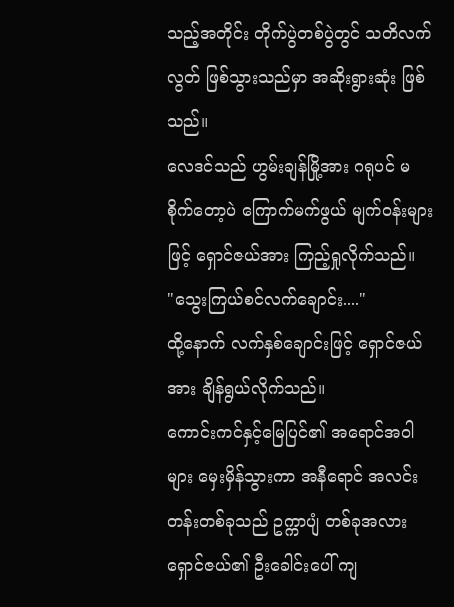သည့်အတိုင်း တိုက်ပွဲတစ်ပွဲတွင် သတိလက်လွတ် ဖြစ်သွားသည်မှာ အဆိုးရွားဆုံး ဖြစ်သည်။
လေဒင်သည် ဟွမ်းချန်မြို့အား ဂရုပင် မစိုက်တော့ပဲ ကြောက်မက်ဖွယ် မျက်ဝန်းများဖြင့် ရှောင်ဇယ်အား ကြည့်ရှုလိုက်သည်။
"သွေးကြယ်စင်လက်ချောင်း...."
ထို့နောက် လက်နှစ်ချောင်းဖြင့် ရှောင်ဇယ်အား ချိန်ရွယ်လိုက်သည်။
ကောင်းကင်နှင့်မြေပြင်၏ အရောင်အဝါများ မှေးမှိန်သွားကာ အနီရောင် အလင်းတန်းတစ်ခုသည် ဥက္ကာပျံ တစ်ခုအလား ရှောင်ဇယ်၏ ဦးခေါင်းပေါ် ကျ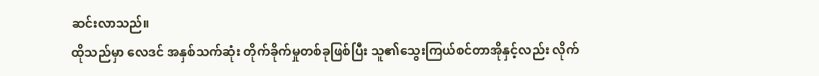ဆင်းလာသည်။
ထိုသည်မှာ လေဒင် အနှစ်သက်ဆုံး တိုက်ခိုက်မှုတစ်ခုဖြစ်ပြီး သူ၏သွေးကြယ်စင်တာအိုနှင့်လည်း လိုက်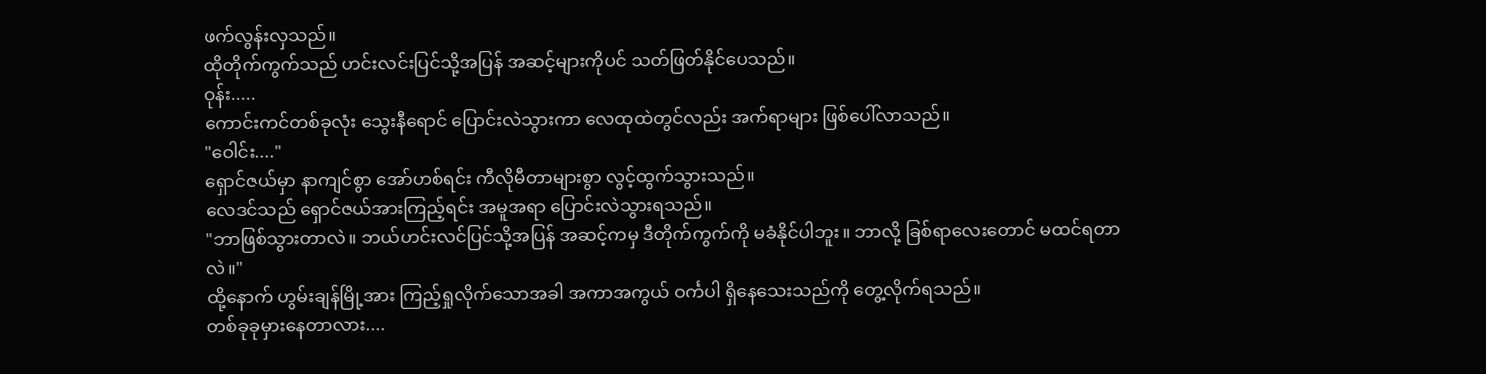ဖက်လွန်းလှသည်။
ထိုတိုက်ကွက်သည် ဟင်းလင်းပြင်သို့အပြန် အဆင့်များကိုပင် သတ်ဖြတ်နိုင်ပေသည်။
ဝုန်း.....
ကောင်းကင်တစ်ခုလုံး သွေးနီရောင် ပြောင်းလဲသွားကာ လေထုထဲတွင်လည်း အက်ရာများ ဖြစ်ပေါ်လာသည်။
"ဝေါင်း...."
ရှောင်ဇယ်မှာ နာကျင်စွာ အော်ဟစ်ရင်း ကီလိုမီတာများစွာ လွင့်ထွက်သွားသည်။
လေဒင်သည် ရှောင်ဇယ်အားကြည့်ရင်း အမူအရာ ပြောင်းလဲသွားရသည်။
"ဘာဖြစ်သွားတာလဲ။ ဘယ်ဟင်းလင်ပြင်သို့အပြန် အဆင့်ကမှ ဒီတိုက်ကွက်ကို မခံနိုင်ပါဘူး။ ဘာလို့ ခြစ်ရာလေးတောင် မထင်ရတာလဲ။"
ထို့နောက် ဟွမ်းချန်မြို့အား ကြည့်ရှုလိုက်သောအခါ အကာအကွယ် ဝင်္ကပါ ရှိနေသေးသည်ကို တွေ့လိုက်ရသည်။
တစ်ခုခုမှားနေတာလား....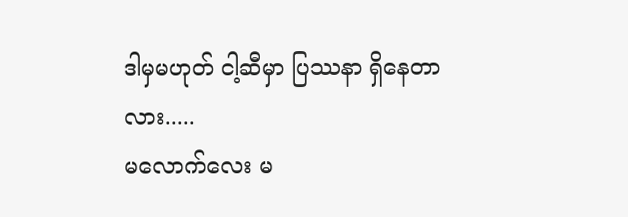ဒါမှမဟုတ် ငါ့ဆီမှာ ပြဿနာ ရှိနေတာလား.....
မလောက်လေး မ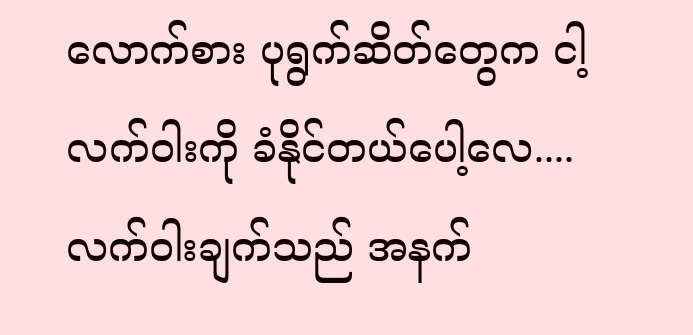လောက်စား ပုရွက်ဆိတ်တွေက ငါ့လက်ဝါးကို ခံနိုင်တယ်ပေါ့လေ....
လက်ဝါးချက်သည် အနက်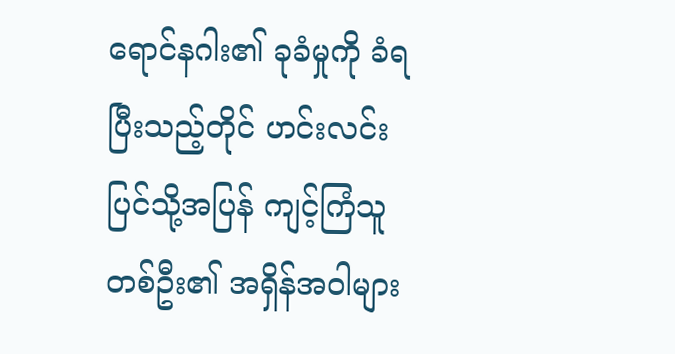ရောင်နဂါး၏ ခုခံမှုကို ခံရပြီးသည့်တိုင် ဟင်းလင်းပြင်သို့အပြန် ကျင့်ကြံသူတစ်ဦး၏ အရှိန်အဝါများ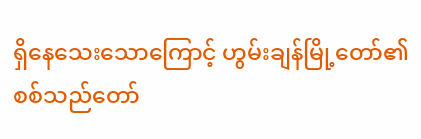ရှိနေသေးသောကြောင့် ဟွမ်းချန်မြို့တော်၏ စစ်သည်တော်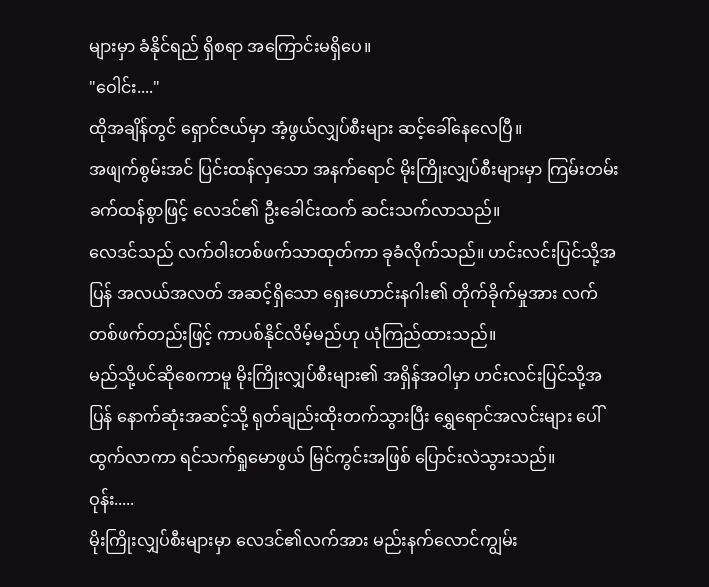များမှာ ခံနိုင်ရည် ရှိစရာ အကြောင်းမရှိပေ။
"ဝေါင်း...."
ထိုအချိန်တွင် ရှောင်ဇယ်မှာ အံ့ဖွယ်လျှပ်စီးများ ဆင့်ခေါ်နေလေပြီ။
အဖျက်စွမ်းအင် ပြင်းထန်လှသော အနက်ရောင် မိုးကြိုးလျှပ်စီးများမှာ ကြမ်းတမ်းခက်ထန်စွာဖြင့် လေဒင်၏ ဦးခေါင်းထက် ဆင်းသက်လာသည်။
လေဒင်သည် လက်ဝါးတစ်ဖက်သာထုတ်ကာ ခုခံလိုက်သည်။ ဟင်းလင်းပြင်သို့အပြန် အလယ်အလတ် အဆင့်ရှိသော ရှေးဟောင်းနဂါး၏ တိုက်ခိုက်မှုအား လက်တစ်ဖက်တည်းဖြင့် ကာပစ်နိုင်လိမ့်မည်ဟု ယုံကြည်ထားသည်။
မည်သို့ပင်ဆိုစေကာမူ မိုးကြိုးလျှပ်စီးများ၏ အရှိန်အဝါမှာ ဟင်းလင်းပြင်သို့အပြန် နောက်ဆုံးအဆင့်သို့ ရုတ်ချည်းထိုးတက်သွားပြီး ရွှေရောင်အလင်းများ ပေါ်ထွက်လာကာ ရင်သက်ရှုမောဖွယ် မြင်ကွင်းအဖြစ် ပြောင်းလဲသွားသည်။
ဝုန်း.....
မိုးကြိုးလျှပ်စီးများမှာ လေဒင်၏လက်အား မည်းနက်လောင်ကျွမ်း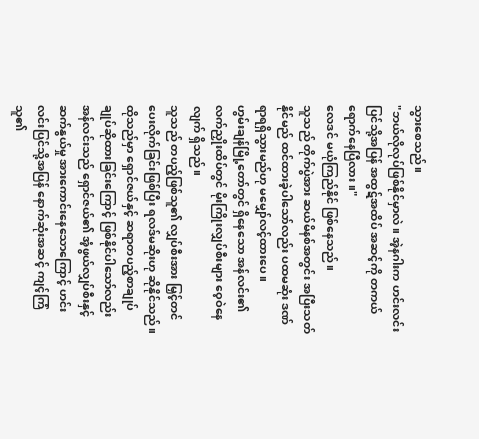သွားစေသည်။
"ဘယ်လိုလုပ်ဖြစ်နိုင်မှာလဲ။ အဲ့နဂါးက ဟင်းလင်းပြင်သို့အပြန် အထွဋ်အထိပ် အဆင့်ကို တကယ်ရောက်နေပြီလား။"
လေဒင် မယုံကြည်နိုင် ဖြစ်နေသည်။
သူသည် တိုက်ပွဲအား ဆယ်မိနစ်အတွင်း အပြီးသတ်နိုင်မည် ထင်ထားခဲ့ပါသော်လည်း ပထမဆုံး ဒဏ်ရာရရှိသွားမည်ဟု မမျှော်လင့်ထားပေ။
ဟွမ်းချန်မြို့တော်တွင် ရှိနေသော အန်လင်း၏ လက်ညှိုးထိပ်တွင် မိုးကြိုးလျှပ်စီးများ ဝေ့ဝဲနေလျက် ရှိသည်။
သူသည် တပည့်ဖြစ်သူ၏ လျှပ်စီးအား မြှင့်တင်ပေးလိုက်ခြင်းဖြစ်ပြီး ရလဒ်မဆိုးဟု ဆိုနိုင်သည်။
ထိုသည်မှာ ရှောင်ဇယ်နှင့် ဆရာတပည့်စာချုပ် ချုပ်ဆိုထားခြင်းကြောင့် ဖြစ်နိုင်ပါသော်လည်း အန်လင်းသည် ရှောင်ဇယ်၏ အံ့ဖွယ်လျှပ်စီးနှင့် ဆက်နွယ်မှု အားကောင်းနေသောကြောင့် ဟင်းလင်းပြင်သို့အပြန် နောက်ဆုံးအဆင့် ကျင့်ကြံသူ၏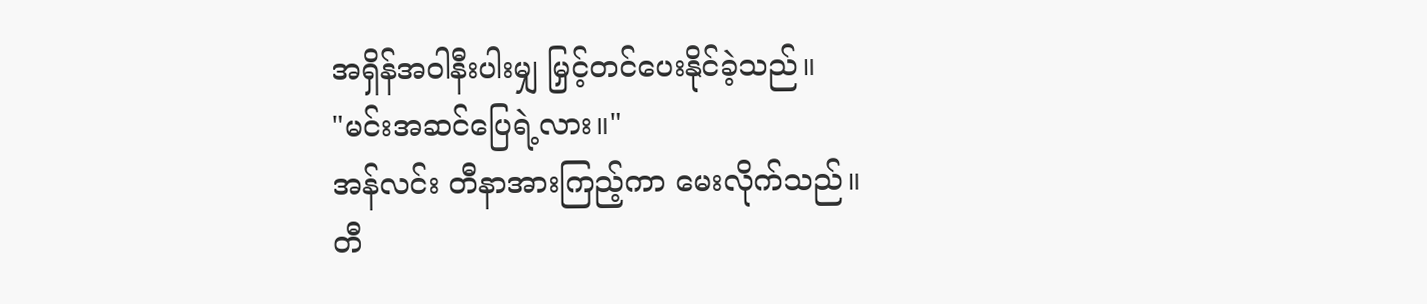အရှိန်အဝါနီးပါးမျှ မြှင့်တင်ပေးနိုင်ခဲ့သည်။
"မင်းအဆင်ပြေရဲ့လား။"
အန်လင်း တီနာအားကြည့်ကာ မေးလိုက်သည်။
တီ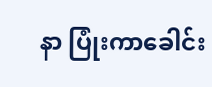နာ ပြုံးကာခေါင်း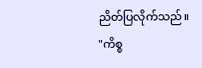ညိတ်ပြလိုက်သည်။
"ကိစ္စ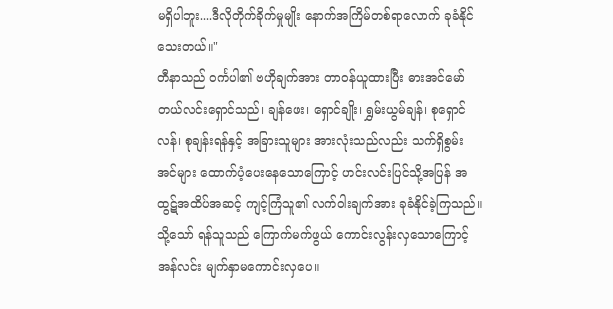မရှိပါဘူး....ဒီလိုတိုက်ခိုက်မှုမျိုး နောက်အကြိမ်တစ်ရာလောက် ခုခံနိုင်သေးတယ်။"
တီနာသည် ဝင်္ကပါ၏ ဗဟိုချက်အား တာဝန်ယူထားပြီး ဓားအင်မော်တယ်လင်းရှောင်သည်၊ ချန်ဖေး၊ ရှောင်ချိုး၊ ရွှမ်းယွမ်ချန်၊ စုရှောင်လန်၊ စုချန်းရန်နှင့် အခြားသူများ အားလုံးသည်လည်း သက်ရှိစွမ်းအင်များ ထောက်ပံ့ပေးနေသောကြောင့် ဟင်းလင်းပြင်သို့အပြန် အထွဋ်အထိပ်အဆင့် ကျင့်ကြံသူ၏ လက်ဝါးချက်အား ခုခံနိုင်ခဲ့ကြသည်။
သို့သော် ရန်သူသည် ကြောက်မက်ဖွယ် ကောင်းလွန်းလှသောကြောင့် အန်လင်း မျက်နှာမကောင်းလှပေ။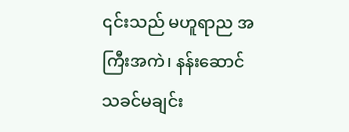၎င်းသည် မဟူရာည အကြီးအကဲ၊ နန်းဆောင်သခင်မချင်း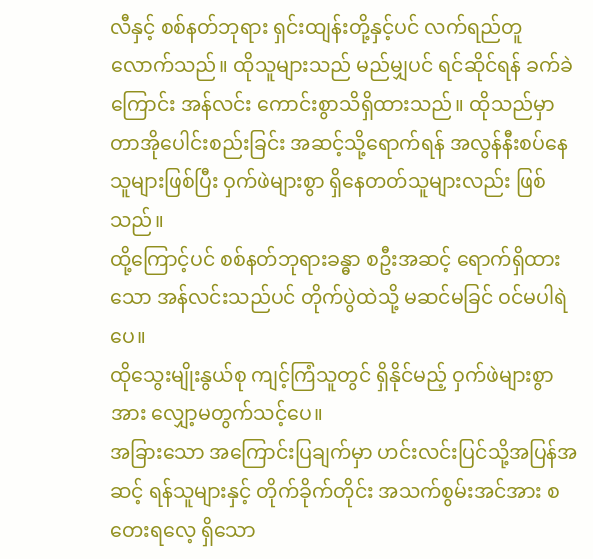လီနှင့် စစ်နတ်ဘုရား ရှင်းထျန်းတို့နှင့်ပင် လက်ရည်တူလောက်သည်။ ထိုသူများသည် မည်မျှပင် ရင်ဆိုင်ရန် ခက်ခဲကြောင်း အန်လင်း ကောင်းစွာသိရှိထားသည်။ ထိုသည်မှာ တာအိုပေါင်းစည်းခြင်း အဆင့်သို့ရောက်ရန် အလွန်နီးစပ်နေသူများဖြစ်ပြီး ဝှက်ဖဲများစွာ ရှိနေတတ်သူများလည်း ဖြစ်သည်။
ထို့ကြောင့်ပင် စစ်နတ်ဘုရားခန္ဓာ စဦးအဆင့် ရောက်ရှိထားသော အန်လင်းသည်ပင် တိုက်ပွဲထဲသို့ မဆင်မခြင် ဝင်မပါရဲပေ။
ထိုသွေးမျိုးနွယ်စု ကျင့်ကြံသူတွင် ရှိနိုင်မည့် ဝှက်ဖဲများစွာအား လျှော့မတွက်သင့်ပေ။
အခြားသော အကြောင်းပြချက်မှာ ဟင်းလင်းပြင်သို့အပြန်အဆင့် ရန်သူများနှင့် တိုက်ခိုက်တိုင်း အသက်စွမ်းအင်အား စတေးရလေ့ ရှိသော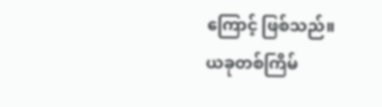ကြောင့် ဖြစ်သည်။
ယခုတစ်ကြိမ်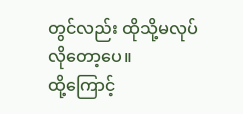တွင်လည်း ထိုသို့မလုပ်လိုတော့ပေ။
ထို့ကြောင့်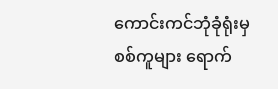ကောင်းကင်ဘုံခုံရုံးမှ စစ်ကူများ ရောက်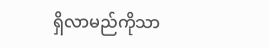ရှိလာမည်ကိုသာ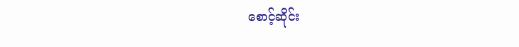စောင့်ဆိုင်း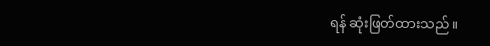ရန် ဆုံးဖြတ်ထားသည်။